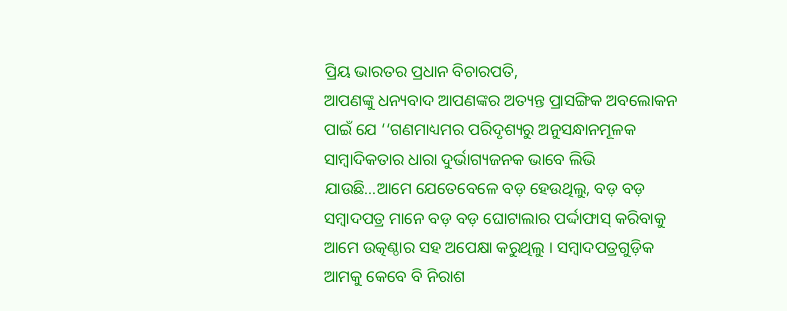ପ୍ରିୟ ଭାରତର ପ୍ରଧାନ ବିଚାରପତି,
ଆପଣଙ୍କୁ ଧନ୍ୟବାଦ ଆପଣଙ୍କର ଅତ୍ୟନ୍ତ ପ୍ରାସଙ୍ଗିକ ଅବଲୋକନ ପାଇଁ ଯେ ‘‘ଗଣମାଧ୍ୟମର ପରିଦୃଶ୍ୟରୁ ଅନୁସନ୍ଧାନମୂଳକ ସାମ୍ବାଦିକତାର ଧାରା ଦୁର୍ଭାଗ୍ୟଜନକ ଭାବେ ଲିଭି ଯାଉଛି…ଆମେ ଯେତେବେଳେ ବଡ଼ ହେଉଥିଲୁ, ବଡ଼ ବଡ଼ ସମ୍ବାଦପତ୍ର ମାନେ ବଡ଼ ବଡ଼ ଘୋଟାଲାର ପର୍ଦ୍ଦାଫାସ୍ କରିବାକୁ ଆମେ ଉତ୍କଣ୍ଠାର ସହ ଅପେକ୍ଷା କରୁଥିଲୁ । ସମ୍ବାଦପତ୍ରଗୁଡ଼ିକ ଆମକୁ କେବେ ବି ନିରାଶ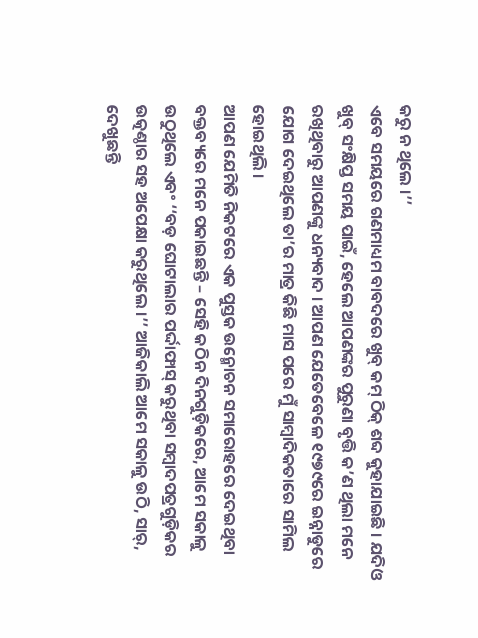କରୁ ନ ଥିଲେ ।’’
ଏବେ ସମୟରେ ଗଣମାଧ୍ୟମ ବାବଦରେ ଖୁବ୍ କମ୍ ଠିକ୍ ଶବ୍ଦ କୁହାଯାଇଛି । ଯଦିଓ ଖୁବ୍ ସଂକ୍ଷିପ୍ତ ସମୟ ପାଇଁ, ହେଲେ ଆପଣଙ୍କର ପୁରୁଣା ବୃତ୍ତି କ’ଣ ଥିଲା ମନେ ରଖିଥିବାରୁ ଆପଣଙ୍କୁ ଧନ୍ୟବାଦ । ଆପଣ ଯେତେବେଳେ ୧୯୭୯ରେ ଇନ୍ନାଡୁରେ ଯୋଗ ଦେଇଥିଲେ ତା’ର ମାତ୍ର କିଛି ମାସ ପରେ ମୁଁ ସାମ୍ବାଦିକତାରେ ସାମିଲ ହୋଇଥିଲି ।
ଆପଣ ଯେମିତି ନିକଟରେ ଏକ ପୁସ୍ତକ ଉନ୍ମୋଚନ ସମାରୋହରେ ଦେଇଥିବା ବକ୍ତବ୍ୟରେ ମନେ ପକାଇଛନ୍ତି – ସେହି କଠିନ ଦିନଗୁଡ଼ିକରେ, ଆମେ ସକାଳୁ ଉଠୁଥିଲେ ଏବଂ ‘‘ବଡ଼ ଘୋଟାଲାର ପର୍ଦ୍ଦାଫାସ୍ କରୁଥିବା ସମ୍ବାଦପତ୍ରଗୁଡ଼ିକର ଉତ୍କଣ୍ଠାର ସହ ଅପେକ୍ଷା କରୁଥିଲେ ।’’ ଆଜିକାଲି ଆମେ ସକାଳୁ ଉଠି, ସାର୍, ଦେଖୁଛନ୍ତି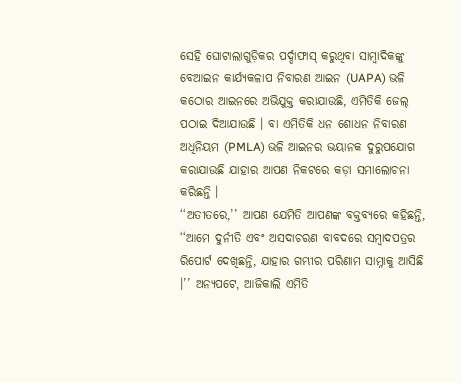ସେହି ଘୋଟାଲାଗୁଡ଼ିକର ପର୍ଦ୍ଦାଫାସ୍ କରୁଥିବା ସାମ୍ବାଦିକଙ୍କୁ ବେଆଇନ କାର୍ଯ୍ୟକଳାପ ନିବାରଣ ଆଇନ (UAPA) ଭଳି କଠୋର ଆଇନରେ ଅଭିଯୁକ୍ତ କରାଯାଉଛି, ଏମିତିକି ଜେଲ୍ ପଠାଇ ଦିଆଯାଉଛି । ବା ଏମିତିକି ଧନ ଶୋଧନ ନିବାରଣ ଅଧିନିୟମ (PMLA) ଭଳି ଆଇନର ଭୟାନକ ଦୁରୁପଯୋଗ କରାଯାଉଛି ଯାହାର ଆପଣ ନିକଟରେ କଡ଼ା ସମାଲୋଚନା କରିଛନ୍ତି ।
‘‘ଅତୀତରେ,’’ ଆପଣ ଯେମିତି ଆପଣଙ୍କ ବକ୍ତବ୍ୟରେ କହିଛନ୍ତି, ‘‘ଆମେ ଦୁର୍ନୀତି ଏବଂ ଅସଦାଚରଣ ବାବଦରେ ସମ୍ବାଦପତ୍ରର ରିପୋର୍ଟ ଦେଖିଛନ୍ତି, ଯାହାର ଗମ୍ଭୀର ପରିଣାମ ସାମ୍ନାକୁ ଆସିଛି ।’’ ଅନ୍ୟପଟେ, ଆଜିକାଲି ଏମିତି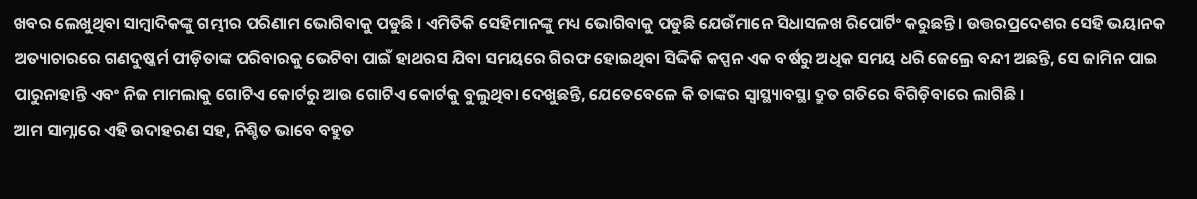ଖବର ଲେଖୁଥିବା ସାମ୍ବାଦିକଙ୍କୁ ଗମ୍ଭୀର ପରିଣାମ ଭୋଗିବାକୁ ପଡୁଛି । ଏମିତିକି ସେହିମାନଙ୍କୁ ମଧ୍ୟ ଭୋଗିବାକୁ ପଡୁଛି ଯେଉଁମାନେ ସିଧାସଳଖ ରିପୋର୍ଟିଂ କରୁଛନ୍ତି । ଉତ୍ତରପ୍ରଦେଶର ସେହି ଭୟାନକ ଅତ୍ୟାଚାରରେ ଗଣଦୁଷ୍କର୍ମ ପୀଡ଼ିତାଙ୍କ ପରିବାରକୁ ଭେଟିବା ପାଇଁ ହାଥରସ ଯିବା ସମୟରେ ଗିରଫ ହୋଇଥିବା ସିଦ୍ଦିକି କପ୍ପନ ଏକ ବର୍ଷରୁ ଅଧିକ ସମୟ ଧରି ଜେଲ୍ରେ ବନ୍ଦୀ ଅଛନ୍ତି, ସେ ଜାମିନ ପାଇ ପାରୁନାହାନ୍ତି ଏବଂ ନିଜ ମାମଲାକୁ ଗୋଟିଏ କୋର୍ଟରୁ ଆଉ ଗୋଟିଏ କୋର୍ଟକୁ ବୁଲୁଥିବା ଦେଖୁଛନ୍ତି, ଯେତେବେଳେ କି ତାଙ୍କର ସ୍ୱାସ୍ଥ୍ୟାବସ୍ଥା ଦ୍ରୁତ ଗତିରେ ବିଗିଡ଼ିବାରେ ଲାଗିଛି ।
ଆମ ସାମ୍ନାରେ ଏହି ଉଦାହରଣ ସହ, ନିଶ୍ଚିତ ଭାବେ ବହୁତ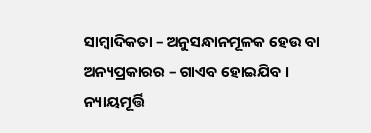ସାମ୍ବାଦିକତା – ଅନୁସନ୍ଧାନମୂଳକ ହେଉ ବା ଅନ୍ୟପ୍ରକାରର – ଗାଏବ ହୋଇଯିବ ।
ନ୍ୟାୟମୂର୍ତ୍ତି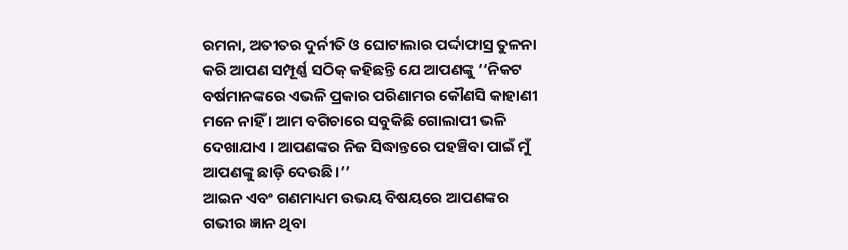ରମନା, ଅତୀତର ଦୁର୍ନୀତି ଓ ଘୋଟାଲାର ପର୍ଦ୍ଦାଫାସ୍ର ତୁଳନା କରି ଆପଣ ସମ୍ପୂର୍ଣ୍ଣ ସଠିକ୍ କହିଛନ୍ତି ଯେ ଆପଣଙ୍କୁ ‘‘ନିକଟ ବର୍ଷମାନଙ୍କରେ ଏଭଳି ପ୍ରକାର ପରିଣାମର କୌଣସି କାହାଣୀ ମନେ ନାହିଁ । ଆମ ବଗିଚାରେ ସବୁକିଛି ଗୋଲାପୀ ଭଳି ଦେଖାଯାଏ । ଆପଣଙ୍କର ନିଜ ସିଦ୍ଧାନ୍ତରେ ପହଞ୍ଚିବା ପାଇଁ ମୁଁ ଆପଣଙ୍କୁ ଛାଡ଼ି ଦେଉଛି।’’
ଆଇନ ଏବଂ ଗଣମାଧ୍ୟମ ଉଭୟ ବିଷୟରେ ଆପଣଙ୍କର ଗଭୀର ଜ୍ଞାନ ଥିବା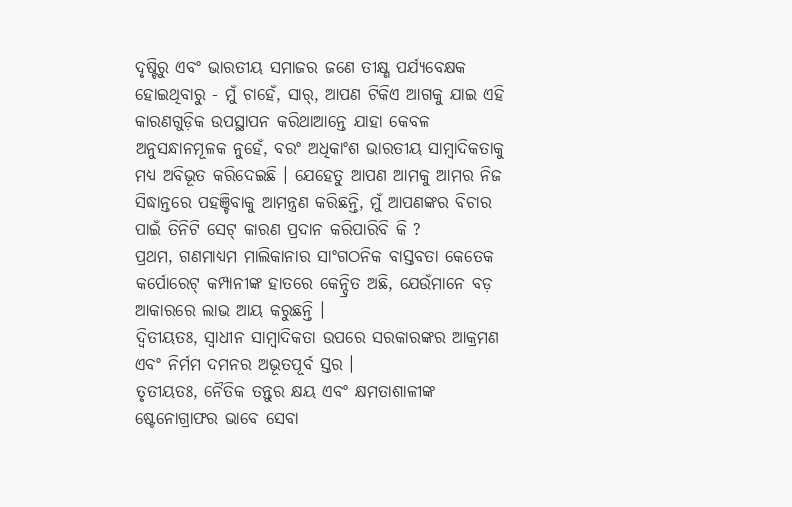ଦୃଷ୍ଟିରୁ ଏବଂ ଭାରତୀୟ ସମାଜର ଜଣେ ତୀକ୍ଷ୍ଣ ପର୍ଯ୍ୟବେକ୍ଷକ ହୋଇଥିବାରୁ - ମୁଁ ଚାହେଁ, ସାର୍, ଆପଣ ଟିକିଏ ଆଗକୁ ଯାଇ ଏହି କାରଣଗୁଡ଼ିକ ଉପସ୍ଥାପନ କରିଥାଆନ୍ତେ ଯାହା କେବଳ ଅନୁସନ୍ଧାନମୂଳକ ନୁହେଁ, ବରଂ ଅଧିକାଂଶ ଭାରତୀୟ ସାମ୍ବାଦିକତାକୁ ମଧ୍ୟ ଅବିଭୂତ କରିଦେଇଛି । ଯେହେତୁ ଆପଣ ଆମକୁ ଆମର ନିଜ ସିଦ୍ଧାନ୍ତରେ ପହଞ୍ଚିବାକୁ ଆମନ୍ତ୍ରଣ କରିଛନ୍ତି, ମୁଁ ଆପଣଙ୍କର ବିଚାର ପାଇଁ ତିନିଟି ସେଟ୍ କାରଣ ପ୍ରଦାନ କରିପାରିବି କି ?
ପ୍ରଥମ, ଗଣମାଧ୍ୟମ ମାଲିକାନାର ସାଂଗଠନିକ ବାସ୍ତବତା କେତେକ କର୍ପୋରେଟ୍ କମ୍ପାନୀଙ୍କ ହାତରେ କେନ୍ଦ୍ରିତ ଅଛି, ଯେଉଁମାନେ ବଡ଼ ଆକାରରେ ଲାଭ ଆୟ କରୁଛନ୍ତି ।
ଦ୍ୱିତୀୟତଃ, ସ୍ୱାଧୀନ ସାମ୍ବାଦିକତା ଉପରେ ସରକାରଙ୍କର ଆକ୍ରମଣ ଏବଂ ନିର୍ମମ ଦମନର ଅଭୂତପୂର୍ବ ସ୍ତର ।
ତୃତୀୟତଃ, ନୈତିକ ତନ୍ତୁର କ୍ଷୟ ଏବଂ କ୍ଷମତାଶାଳୀଙ୍କ ଷ୍ଟେନୋଗ୍ରାଫର ଭାବେ ସେବା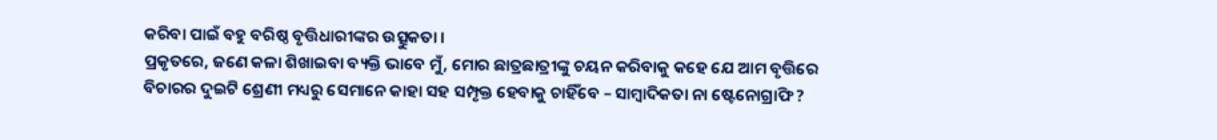କରିବା ପାଇଁ ବହୁ ବରିଷ୍ଠ ବୃତ୍ତିଧାରୀଙ୍କର ଉତ୍ସୁକତା ।
ପ୍ରକୃତରେ, ଜଣେ କଳା ଶିଖାଇବା ବ୍ୟକ୍ତି ଭାବେ ମୁଁ, ମୋର ଛାତ୍ରଛାତ୍ରୀଙ୍କୁ ଚୟନ କରିବାକୁ କହେ ଯେ ଆମ ବୃତ୍ତିରେ ବିଚାରର ଦୁଇଟି ଶ୍ରେଣୀ ମଧ୍ୟରୁ ସେମାନେ କାହା ସହ ସମ୍ପୃକ୍ତ ହେବାକୁ ଚାହିଁବେ – ସାମ୍ବାଦିକତା ନା ଷ୍ଟେନୋଗ୍ରାଫି ?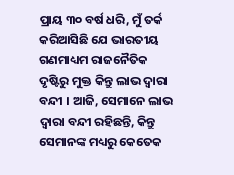ପ୍ରାୟ ୩୦ ବର୍ଷ ଧରି, ମୁଁ ତର୍କ କରିଆସିଛି ଯେ ଭାରତୀୟ ଗଣମାଧ୍ୟମ ରାଜନୈତିକ ଦୃଷ୍ଟିରୁ ମୁକ୍ତ କିନ୍ତୁ ଲାଭ ଦ୍ୱାରା ବନ୍ଦୀ । ଆଜି, ସେମାନେ ଲାଭ ଦ୍ୱାରା ବନ୍ଦୀ ରହିଛନ୍ତି, କିନ୍ତୁ ସେମାନଙ୍କ ମଧ୍ୟରୁ କେତେକ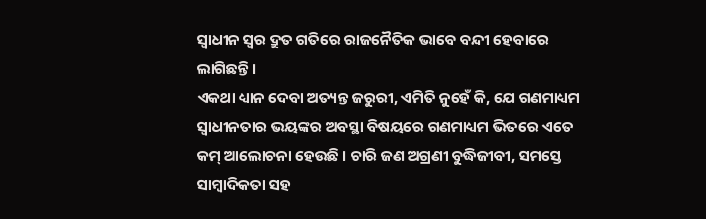ସ୍ୱାଧୀନ ସ୍ୱର ଦ୍ରୁତ ଗତିରେ ରାଜନୈତିକ ଭାବେ ବନ୍ଦୀ ହେବାରେ ଲାଗିଛନ୍ତି ।
ଏକଥା ଧ୍ୟାନ ଦେବା ଅତ୍ୟନ୍ତ ଜରୁରୀ, ଏମିତି ନୁହେଁ କି, ଯେ ଗଣମାଧ୍ୟମ ସ୍ୱାଧୀନତାର ଭୟଙ୍କର ଅବସ୍ଥା ବିଷୟରେ ଗଣମାଧ୍ୟମ ଭିତରେ ଏତେ କମ୍ ଆଲୋଚନା ହେଉଛି । ଚାରି ଜଣ ଅଗ୍ରଣୀ ବୁଦ୍ଧିଜୀବୀ, ସମସ୍ତେ ସାମ୍ବାଦିକତା ସହ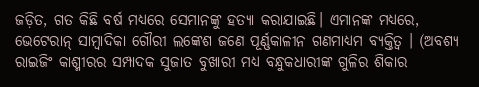ଜଡ଼ିତ, ଗତ କିଛି ବର୍ଷ ମଧ୍ୟରେ ସେମାନଙ୍କୁ ହତ୍ୟା କରାଯାଇଛି। ଏମାନଙ୍କ ମଧ୍ୟରେ, ଭେଟେରାନ୍ ସାମ୍ବାଦିକା ଗୌରୀ ଲଙ୍କେଶ ଜଣେ ପୂର୍ଣ୍ଣକାଳୀନ ଗଣମାଧ୍ୟମ ବ୍ୟକ୍ତିତ୍ୱ । (ଅବଶ୍ୟ ରାଇଜିଂ କାଶ୍ମୀରର ସମ୍ପାଦକ ସୁଜାତ ବୁଖାରୀ ମଧ୍ୟ ବନ୍ଧୁକଧାରୀଙ୍କ ଗୁଳିର ଶିକାର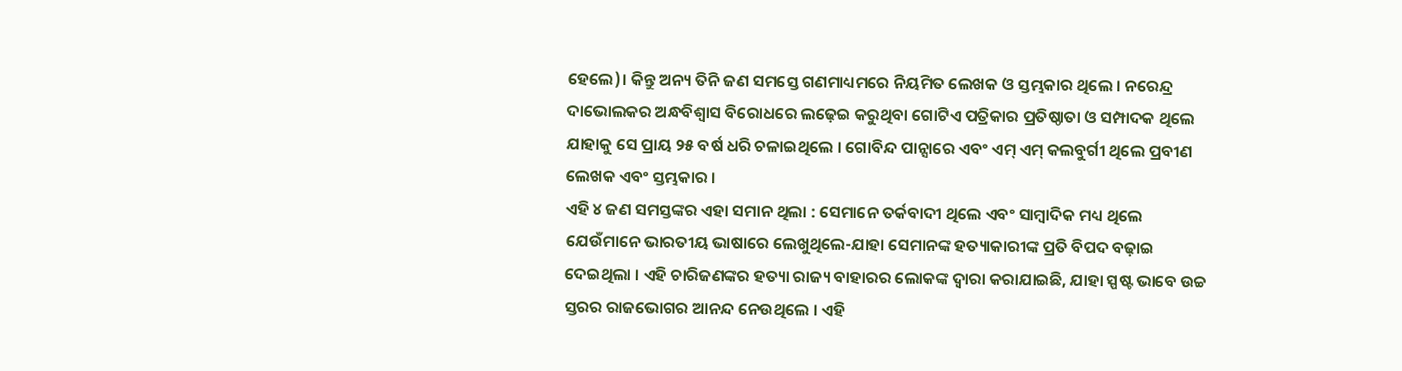ହେଲେ)। କିନ୍ତୁ ଅନ୍ୟ ତିନି ଜଣ ସମସ୍ତେ ଗଣମାଧ୍ୟମରେ ନିୟମିତ ଲେଖକ ଓ ସ୍ତମ୍ଭକାର ଥିଲେ । ନରେନ୍ଦ୍ର ଦାଭୋଲକର ଅନ୍ଧବିଶ୍ୱାସ ବିରୋଧରେ ଲଢ଼େଇ କରୁଥିବା ଗୋଟିଏ ପତ୍ରିକାର ପ୍ରତିଷ୍ଠାତା ଓ ସମ୍ପାଦକ ଥିଲେ ଯାହାକୁ ସେ ପ୍ରାୟ ୨୫ ବର୍ଷ ଧରି ଚଳାଇଥିଲେ । ଗୋବିନ୍ଦ ପାନ୍ସାରେ ଏବଂ ଏମ୍ ଏମ୍ କଲବୁର୍ଗୀ ଥିଲେ ପ୍ରବୀଣ ଲେଖକ ଏବଂ ସ୍ତମ୍ଭକାର ।
ଏହି ୪ ଜଣ ସମସ୍ତଙ୍କର ଏହା ସମାନ ଥିଲା : ସେମାନେ ତର୍କବାଦୀ ଥିଲେ ଏବଂ ସାମ୍ବାଦିକ ମଧ୍ୟ ଥିଲେ ଯେଉଁମାନେ ଭାରତୀୟ ଭାଷାରେ ଲେଖୁଥିଲେ-ଯାହା ସେମାନଙ୍କ ହତ୍ୟାକାରୀଙ୍କ ପ୍ରତି ବିପଦ ବଢ଼ାଇ ଦେଇଥିଲା । ଏହି ଚାରିଜଣଙ୍କର ହତ୍ୟା ରାଜ୍ୟ ବାହାରର ଲୋକଙ୍କ ଦ୍ୱାରା କରାଯାଇଛି, ଯାହା ସ୍ପଷ୍ଟ ଭାବେ ଉଚ୍ଚ ସ୍ତରର ରାଜଭୋଗର ଆନନ୍ଦ ନେଉଥିଲେ । ଏହି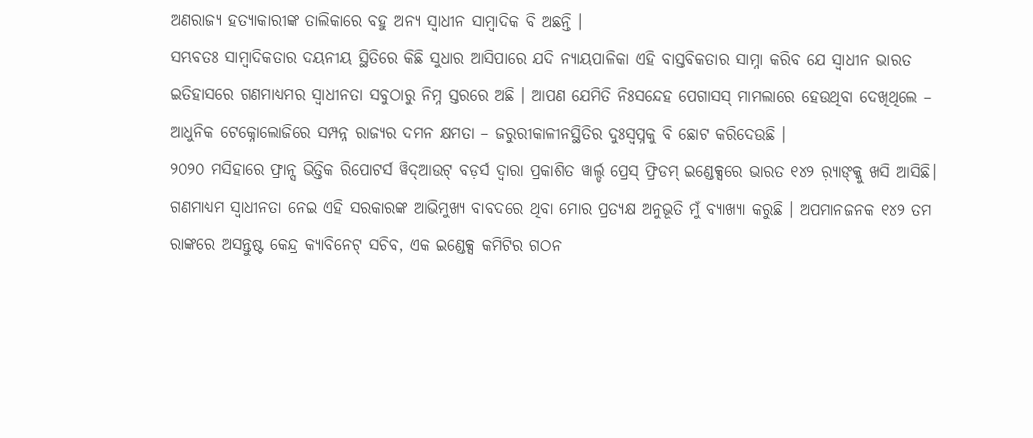ଅଣରାଜ୍ୟ ହତ୍ୟାକାରୀଙ୍କ ତାଲିକାରେ ବହୁ ଅନ୍ୟ ସ୍ୱାଧୀନ ସାମ୍ବାଦିକ ବି ଅଛନ୍ତି ।
ସମ୍ଭବତଃ ସାମ୍ବାଦିକତାର ଦୟନୀୟ ସ୍ଥିତିରେ କିଛି ସୁଧାର ଆସିପାରେ ଯଦି ନ୍ୟାୟପାଳିକା ଏହି ବାସ୍ତବିକତାର ସାମ୍ନା କରିବ ଯେ ସ୍ୱାଧୀନ ଭାରତ ଇତିହାସରେ ଗଣମାଧ୍ୟମର ସ୍ୱାଧୀନତା ସବୁଠାରୁ ନିମ୍ନ ସ୍ତରରେ ଅଛି । ଆପଣ ଯେମିତି ନିଃସନ୍ଦେହ ପେଗାସସ୍ ମାମଲାରେ ହେଉଥିବା ଦେଖିଥିଲେ – ଆଧୁନିକ ଟେକ୍ନୋଲୋଜିରେ ସମ୍ପନ୍ନ ରାଜ୍ୟର ଦମନ କ୍ଷମତା – ଜରୁରୀକାଳୀନସ୍ଥିତିର ଦୁଃସ୍ୱପ୍ନକୁ ବି ଛୋଟ କରିଦେଉଛି ।
୨୦୨୦ ମସିହାରେ ଫ୍ରାନ୍ସ ଭିତ୍ତିକ ରିପୋଟର୍ସ ୱିଦ୍ଆଉଟ୍ ବଡ଼ର୍ସ ଦ୍ୱାରା ପ୍ରକାଶିତ ୱାର୍ଲ୍ଡ ପ୍ରେସ୍ ଫ୍ରିଡମ୍ ଇଣ୍ଡେକ୍ସରେ ଭାରତ ୧୪୨ ର଼୍ୟାଙ୍କ୍କୁ ଖସି ଆସିଛି।
ଗଣମାଧ୍ୟମ ସ୍ୱାଧୀନତା ନେଇ ଏହି ସରକାରଙ୍କ ଆଭିମୁଖ୍ୟ ବାବଦରେ ଥିବା ମୋର ପ୍ରତ୍ୟକ୍ଷ ଅନୁଭୂତି ମୁଁ ବ୍ୟାଖ୍ୟା କରୁଛି । ଅପମାନଜନକ ୧୪୨ ତମ ରାଙ୍କରେ ଅସନ୍ତୁଷ୍ଟ କେନ୍ଦ୍ର କ୍ୟାବିନେଟ୍ ସଚିବ, ଏକ ଇଣ୍ଡେକ୍ସ କମିଟିର ଗଠନ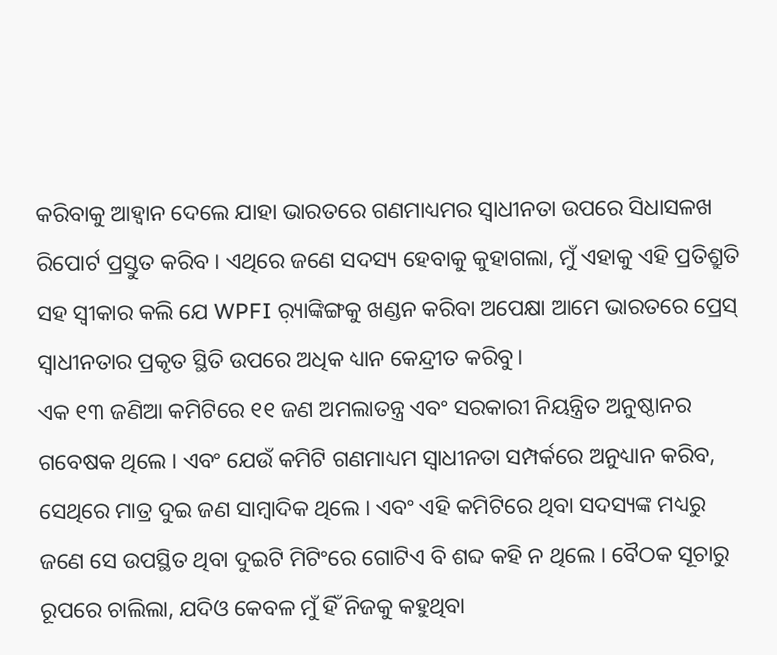କରିବାକୁ ଆହ୍ୱାନ ଦେଲେ ଯାହା ଭାରତରେ ଗଣମାଧ୍ୟମର ସ୍ୱାଧୀନତା ଉପରେ ସିଧାସଳଖ ରିପୋର୍ଟ ପ୍ରସ୍ତୁତ କରିବ । ଏଥିରେ ଜଣେ ସଦସ୍ୟ ହେବାକୁ କୁହାଗଲା, ମୁଁ ଏହାକୁ ଏହି ପ୍ରତିଶ୍ରୁତି ସହ ସ୍ୱୀକାର କଲି ଯେ WPFI ର଼୍ୟାଙ୍କିଙ୍ଗକୁ ଖଣ୍ଡନ କରିବା ଅପେକ୍ଷା ଆମେ ଭାରତରେ ପ୍ରେସ୍ ସ୍ୱାଧୀନତାର ପ୍ରକୃତ ସ୍ଥିତି ଉପରେ ଅଧିକ ଧ୍ୟାନ କେନ୍ଦ୍ରୀତ କରିବୁ।
ଏକ ୧୩ ଜଣିଆ କମିଟିରେ ୧୧ ଜଣ ଅମଲାତନ୍ତ୍ର ଏବଂ ସରକାରୀ ନିୟନ୍ତ୍ରିତ ଅନୁଷ୍ଠାନର ଗବେଷକ ଥିଲେ । ଏବଂ ଯେଉଁ କମିଟି ଗଣମାଧ୍ୟମ ସ୍ୱାଧୀନତା ସମ୍ପର୍କରେ ଅନୁଧ୍ୟାନ କରିବ, ସେଥିରେ ମାତ୍ର ଦୁଇ ଜଣ ସାମ୍ବାଦିକ ଥିଲେ । ଏବଂ ଏହି କମିଟିରେ ଥିବା ସଦସ୍ୟଙ୍କ ମଧ୍ୟରୁ ଜଣେ ସେ ଉପସ୍ଥିତ ଥିବା ଦୁଇଟି ମିଟିଂରେ ଗୋଟିଏ ବି ଶବ୍ଦ କହି ନ ଥିଲେ । ବୈଠକ ସୂଚାରୁ ରୂପରେ ଚାଲିଲା, ଯଦିଓ କେବଳ ମୁଁ ହିଁ ନିଜକୁ କହୁଥିବା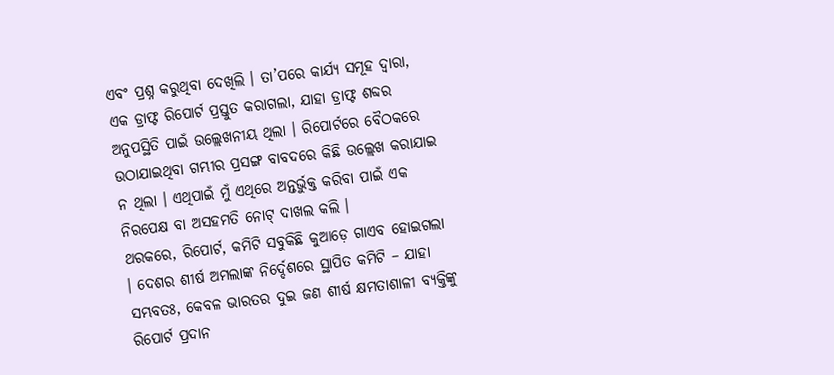ଏବଂ ପ୍ରଶ୍ନ କରୁଥିବା ଦେଖିଲି । ତା’ପରେ କାର୍ଯ୍ୟ ସମୂହ ଦ୍ୱାରା, ଏକ ଡ୍ରାଫ୍ଟ ରିପୋର୍ଟ ପ୍ରସ୍ତୁତ କରାଗଲା, ଯାହା ଡ୍ରାଫ୍ଟ ଶବ୍ଦର ଅନୁପସ୍ଥିତି ପାଇଁ ଉଲ୍ଲେଖନୀୟ ଥିଲା । ରିପୋର୍ଟରେ ବୈଠକରେ ଉଠାଯାଇଥିବା ଗମ୍ଭୀର ପ୍ରସଙ୍ଗ ବାବଦରେ କିଛି ଉଲ୍ଲେଖ କରାଯାଇ ନ ଥିଲା । ଏଥିପାଇଁ ମୁଁ ଏଥିରେ ଅନ୍ତର୍ଭୁକ୍ତ କରିବା ପାଇଁ ଏକ ନିରପେକ୍ଷ ବା ଅସହମତି ନୋଟ୍ ଦାଖଲ କଲି ।
ଥରକରେ, ରିପୋର୍ଟ, କମିଟି ସବୁକିଛି କୁଆଡ଼େ ଗାଏବ ହୋଇଗଲା । ଦେଶର ଶୀର୍ଷ ଅମଲାଙ୍କ ନିର୍ଦ୍ଦେଶରେ ସ୍ଥାପିତ କମିଟି – ଯାହା ସମ୍ଭବତଃ, କେବଳ ଭାରତର ଦୁଇ ଜଣ ଶୀର୍ଷ କ୍ଷମତାଶାଳୀ ବ୍ୟକ୍ତିଙ୍କୁ ରିପୋର୍ଟ ପ୍ରଦାନ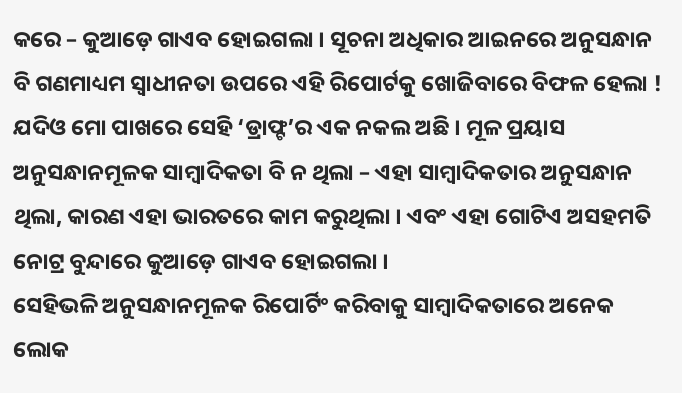କରେ – କୁଆଡ଼େ ଗାଏବ ହୋଇଗଲା । ସୂଚନା ଅଧିକାର ଆଇନରେ ଅନୁସନ୍ଧାନ ବି ଗଣମାଧ୍ୟମ ସ୍ୱାଧୀନତା ଉପରେ ଏହି ରିପୋର୍ଟକୁ ଖୋଜିବାରେ ବିଫଳ ହେଲା ! ଯଦିଓ ମୋ ପାଖରେ ସେହି ‘ଡ୍ରାଫ୍ଟ’ର ଏକ ନକଲ ଅଛି । ମୂଳ ପ୍ରୟାସ ଅନୁସନ୍ଧାନମୂଳକ ସାମ୍ବାଦିକତା ବି ନ ଥିଲା – ଏହା ସାମ୍ବାଦିକତାର ଅନୁସନ୍ଧାନ ଥିଲା, କାରଣ ଏହା ଭାରତରେ କାମ କରୁଥିଲା । ଏବଂ ଏହା ଗୋଟିଏ ଅସହମତି ନୋଟ୍ର ବୁନ୍ଦାରେ କୁଆଡ଼େ ଗାଏବ ହୋଇଗଲା ।
ସେହିଭଳି ଅନୁସନ୍ଧାନମୂଳକ ରିପୋର୍ଟିଂ କରିବାକୁ ସାମ୍ବାଦିକତାରେ ଅନେକ ଲୋକ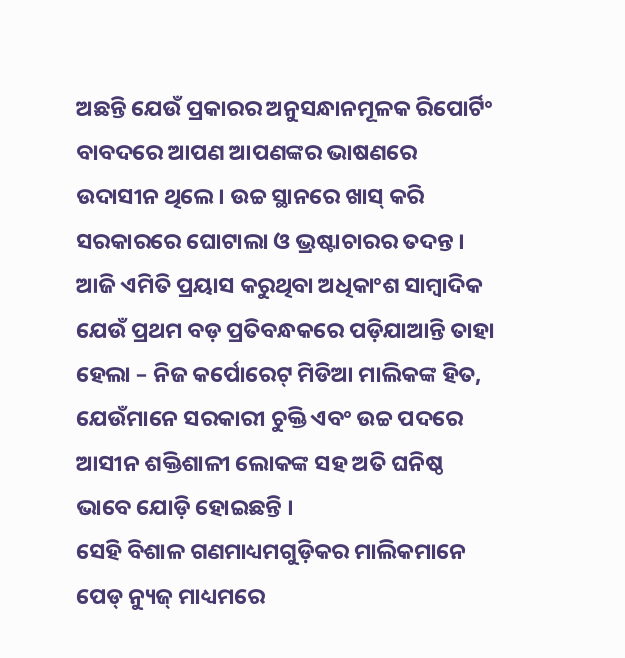ଅଛନ୍ତି ଯେଉଁ ପ୍ରକାରର ଅନୁସନ୍ଧାନମୂଳକ ରିପୋର୍ଟିଂ ବାବଦରେ ଆପଣ ଆପଣଙ୍କର ଭାଷଣରେ ଉଦାସୀନ ଥିଲେ । ଉଚ୍ଚ ସ୍ଥାନରେ ଖାସ୍ କରି ସରକାରରେ ଘୋଟାଲା ଓ ଭ୍ରଷ୍ଟାଚାରର ତଦନ୍ତ । ଆଜି ଏମିତି ପ୍ରୟାସ କରୁଥିବା ଅଧିକାଂଶ ସାମ୍ବାଦିକ ଯେଉଁ ପ୍ରଥମ ବଡ଼ ପ୍ରତିବନ୍ଧକରେ ପଡ଼ିଯାଆନ୍ତି ତାହା ହେଲା – ନିଜ କର୍ପୋରେଟ୍ ମିଡିଆ ମାଲିକଙ୍କ ହିତ, ଯେଉଁମାନେ ସରକାରୀ ଚୁକ୍ତି ଏବଂ ଉଚ୍ଚ ପଦରେ ଆସୀନ ଶକ୍ତିଶାଳୀ ଲୋକଙ୍କ ସହ ଅତି ଘନିଷ୍ଠ ଭାବେ ଯୋଡ଼ି ହୋଇଛନ୍ତି ।
ସେହି ବିଶାଳ ଗଣମାଧ୍ୟମଗୁଡ଼ିକର ମାଲିକମାନେ ପେଡ୍ ନ୍ୟୁଜ୍ ମାଧ୍ୟମରେ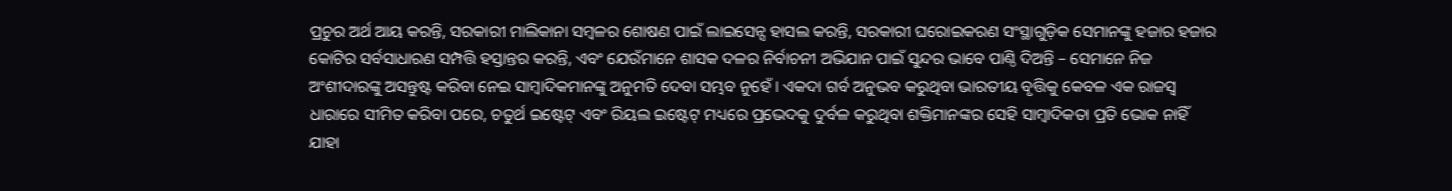ପ୍ରଚୁର ଅର୍ଥ ଆୟ କରନ୍ତି, ସରକାରୀ ମାଲିକାନା ସମ୍ବଳର ଶୋଷଣ ପାଇଁ ଲାଇସେନ୍ସ ହାସଲ କରନ୍ତି, ସରକାରୀ ଘରୋଇକରଣ ସଂସ୍ଥାଗୁଡ଼ିକ ସେମାନଙ୍କୁ ହଜାର ହଜାର କୋଟିର ସର୍ବସାଧାରଣ ସମ୍ପତ୍ତି ହସ୍ତାନ୍ତର କରନ୍ତି, ଏବଂ ଯେଉଁମାନେ ଶାସକ ଦଳର ନିର୍ବାଚନୀ ଅଭିଯାନ ପାଇଁ ସୁନ୍ଦର ଭାବେ ପାଣ୍ଠି ଦିଅନ୍ତି – ସେମାନେ ନିଜ ଅଂଶୀଦାରଙ୍କୁ ଅସନ୍ତୁଷ୍ଟ କରିବା ନେଇ ସାମ୍ବାଦିକମାନଙ୍କୁ ଅନୁମତି ଦେବା ସମ୍ଭବ ନୁହେଁ । ଏକଦା ଗର୍ବ ଅନୁଭବ କରୁଥିବା ଭାରତୀୟ ବୃତ୍ତିକୁ କେବଳ ଏକ ରାଜସ୍ୱ ଧାରାରେ ସୀମିତ କରିବା ପରେ, ଚତୁର୍ଥ ଇଷ୍ଟେଟ୍ ଏବଂ ରିୟଲ ଇଷ୍ଟେଟ୍ ମଧ୍ୟରେ ପ୍ରଭେଦକୁ ଦୁର୍ବଳ କରୁଥିବା ଶକ୍ତିମାନଙ୍କର ସେହି ସାମ୍ବାଦିକତା ପ୍ରତି ଭୋକ ନାହିଁ ଯାହା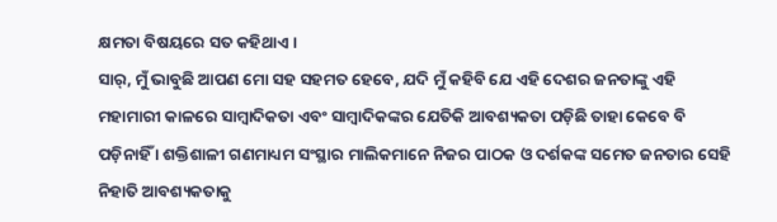କ୍ଷମତା ବିଷୟରେ ସତ କହିଥାଏ ।
ସାର୍, ମୁଁ ଭାବୁଛି ଆପଣ ମୋ ସହ ସହମତ ହେବେ, ଯଦି ମୁଁ କହିବି ଯେ ଏହି ଦେଶର ଜନତାଙ୍କୁ ଏହି ମହାମାରୀ କାଳରେ ସାମ୍ବାଦିକତା ଏବଂ ସାମ୍ବାଦିକଙ୍କର ଯେତିକି ଆବଶ୍ୟକତା ପଡ଼ିଛି ତାହା କେବେ ବି ପଡ଼ିନାହିଁ । ଶକ୍ତିଶାଳୀ ଗଣମାଧ୍ୟମ ସଂସ୍ଥାର ମାଲିକମାନେ ନିଜର ପାଠକ ଓ ଦର୍ଶକଙ୍କ ସମେତ ଜନତାର ସେହି ନିହାତି ଆବଶ୍ୟକତାକୁ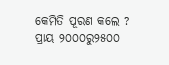କେମିତି ପୂରଣ କଲେ ? ପ୍ରାୟ ୨୦୦୦ରୁ୨୫୦୦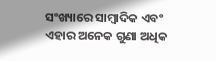ସଂଖ୍ୟାରେ ସାମ୍ବାଦିକ ଏବଂ ଏହାର ଅନେକ ଗୁଣା ଅଧିକ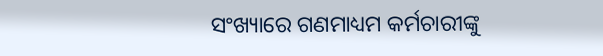ସଂଖ୍ୟାରେ ଗଣମାଧ୍ୟମ କର୍ମଚାରୀଙ୍କୁ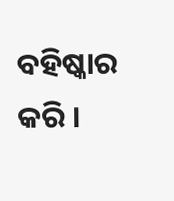ବହିଷ୍କାର କରି ।